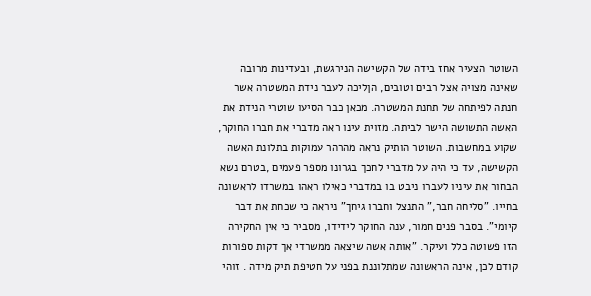השוטר הצעיר אחז בידה של הקשישה הנירגשת, ובעדינות מרובה שאינה מצויה אצל רבים וטובים, הןליכה לעבר נידת המשטרה אשר חנתה לפיתחה של תחנת המשטרה. מכאן כבר הסיעו שוטרי הנידת את האשה התשושה הישר לביתה. מזוית עינו ראה מדברי את חברו החוקר, שקוע במחשבות. השוטר הותיק נראה מהרהר עמוקות בתלונת האשה הקשישה, עד כי היה על מדברי לחכך בגרונו מספר פעמים ,בטרם נשא הבחור את עיניו לעברו ניבט בו במדברי כאילו ראהו במשרדו לראשונה בחייו. "סליחה חבר," התנצל וחברו גיחך" ניראה כי שכחת את דבר קיומי". בסבר פנים חמור, ענה החוקר לידידו, מסביר כי אין החקירה הזו פשוטה כלל ועיקר. "אותה אשה שיצאה ממשרדי אך דקות ספורות קודם לכן, אינה הראשונה שמתלוננת בפני על חטיפת תיק מידה . זוהי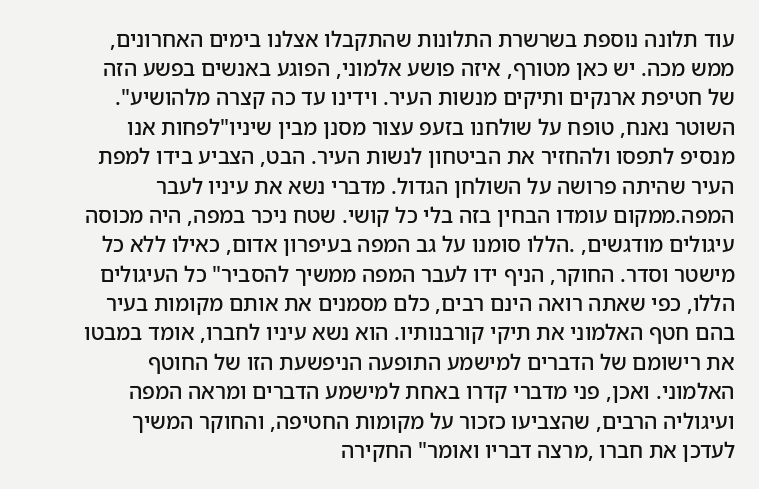עוד תלונה נוספת בשרשרת התלונות שהתקבלו אצלנו בימים האחרונים, ממש מכה. יש כאן מטורף, איזה פושע אלמוני, הפוגע באנשים בפשע הזה של חטיפת ארנקים ותיקים מנשות העיר. וידינו עד כה קצרה מלהושיע". השוטר נאנח, טופח על שולחנו בזעפ עצור מסנן מבין שיניו"לפחות אנו מנסיפ לתפסו ולהחזיר את הביטחון לנשות העיר. הבט, הצביע בידו למפת העיר שהיתה פרושה על השולחן הגדול. מדברי נשא את עיניו לעבר המפה.ממקום עומדו הבחין בזה בלי כל קושי. שטח ניכר במפה, היה מכוסה עיגולים מודגשים, .הללו סומנו על גב המפה בעיפרון אדום, כאילו ללא כל מישטר וסדר. החוקר, הניף ידו לעבר המפה ממשיך להסביר" כל העיגולים הללו, כפי שאתה רואה הינם רבים, כלם מסמנים את אותם מקומות בעיר בהם חטף האלמוני את תיקי קורבנותיו. הוא נשא עיניו לחברו, אומד במבטו את רישומם של הדברים למישמע התופעה הניפשעת הזו של החוטף האלמוני. ואכן, פני מדברי קדרו באחת למישמע הדברים ומראה המפה ועיגוליה הרבים, שהצביעו כזכור על מקומות החטיפה, והחוקר המשיך לעדכן את חברו ,מרצה דבריו ואומר" החקירה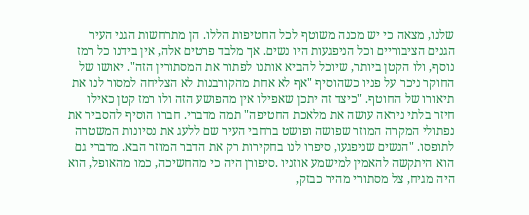שלנו, מצאה כי יש מכנה משוטף לכל החטיפות הללו. הן מתרחשות הגני העיר הגנים הציבוריים וכל הניפגעות היו נשים. אך מלבד פרטים אלה, אין בידנו כל רמז נוסף, ולו הקטן ביותר, שיוכל להביא אותנו לפתור את המסתורין הזה". יאושו של החוקר ניכר על פניו כשהוסיף "אף לא אחת מהקורבנות לא הצליחה למסור לנו את תיאורו של החוטף. "כיצד זה יתכן שאפילו אין מהפושע הזה ולו רמז קטן כאילו חיזר בלתי ניראה עושה את מלאכת החטיפה" תמה מדברי. חברו הוסיף להסביר את נפתולי המקרה המוזר שפושה ופושט ברחבי העיר שם ללעג את נסיונות המשטרה לתופסו. "הנשים שניפגעו, סיפרו לנו בחקירות רק את הדבר המוזר הבא. מדברי גם הוא היתקשה להאמין למישמע אוזניו .סיפורן היה כי מהחשיכה, כמו מהאופל, הוא היה מגיח, צל מסתורי מהיר כבזק,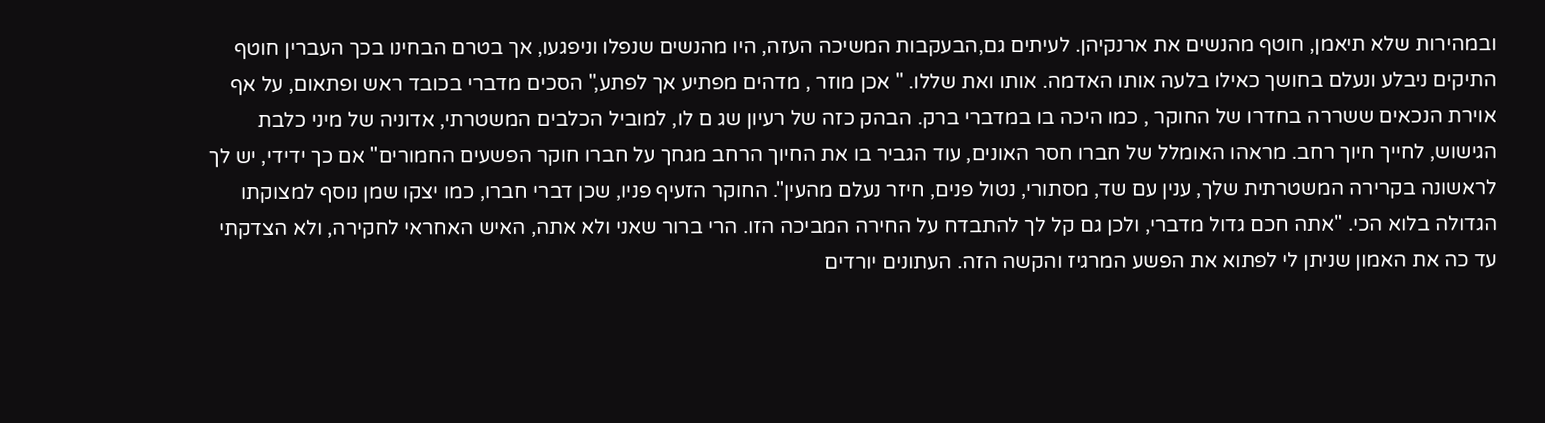ובמהירות שלא תיאמן, חוטף מהנשים את ארנקיהן. לעיתים גם,הבעקבות המשיכה העזה, היו מהנשים שנפלו וניפגעו, אך בטרם הבחינו בכך העברין חוטף התיקים ניבלע ונעלם בחושך כאילו בלעה אותו האדמה. אותו ואת שללו. " אכן מוזר , מדהים מפתיע אך לפתע," הסכים מדברי בכובד ראש ופתאום, על אף אוירת הנכאים ששררה בחדרו של החוקר , כמו היכה בו במדברי ברק. הבהק כזה של רעיון שג ם לו, למוביל הכלבים המשטרתי, אדוניה של מיני כלבת הגישוש, לחייך חיוך רחב. מראהו האומלל של חברו חסר האונים, עוד הגביר בו את החיוך הרחב מגחך על חברו חוקר הפשעים החמורים" אם כך ידידי, יש לך לראשונה בקרירה המשטרתית שלך, ענין עם שד, מסתורי, נטול פנים, חיזר נעלם מהעין". החוקר הזעיף פניו, שכן דברי חברו, כמו יצקו שמן נוסף למצוקתו הגדולה בלוא הכי. "אתה חכם גדול מדברי, ולכן גם קל לך להתבדח על החירה המביכה הזו. הרי ברור שאני ולא אתה, האיש האחראי לחקירה, ולא הצדקתי עד כה את האמון שניתן לי לפתוא את הפשע המרגיז והקשה הזה. העתונים יורדים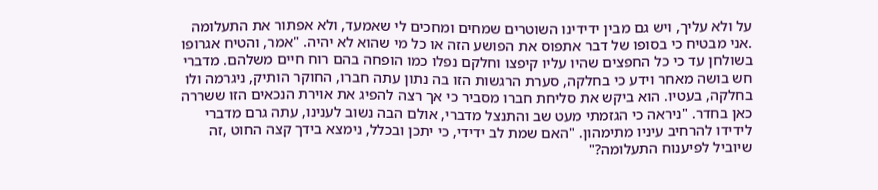על ולא עליך, ויש גם מבין ידידינו השוטרים שמחים ומחכים לי שאמעד, ולא אפתור את התעלומה .אני מבטיח כי בסופו של דבר אתפוס את הפושע הזה או כל מי שהוא לא יהיה. "אמר, והטיח אגרופו בשולחן עד כי כל החפצים שהיו עליו קיפצו וחלקם נפלו כמו הופחה בהם רוח חיים משלהם. מדברי חש בושה מאחר וידע כי בחלקה, סערת הרגשות הזו בה נתון עתה חברו, החוקר הותיק, ניגרמה ולו בחלקה, בעטיו. הוא ביקש את סליחת חברו מסביר כי אך רצה להפיג את אוירת הנכאים הזו ששררה כאן בחדר. "ניראה כי הגזמתי מעט שב והתנצל מדברי, אולם הבה נשוב לענינו, עתה גרם מדברי לידידו להרחיב עיניו מתימהון. "האם שמת לב ידידי, כי יתכן ובכלל, נימצא בידך קצה החוט ,זה שיוביל לפיענוח התעלומה?"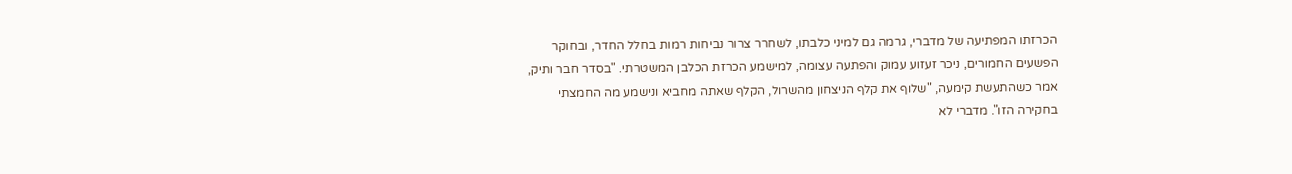הכרזתו המפתיעה של מדברי, גרמה גם למיני כלבתו, לשחרר צרור נביחות רמות בחלל החדר, ובחוקר הפשעים החמורים, ניכר זעזוע עמוק והפתעה עצומה, למישמע הכרזת הכלבן המשטרתי. "בסדר חבר ותיק, אמר כשהתעשת קימעה, "שלוף את קלף הניצחון מהשרול, הקלף שאתה מחביא ונישמע מה החמצתי בחקירה הזו". מדברי לא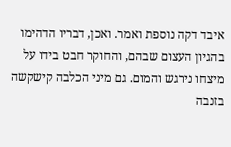איבד דקה נוספת ואמר. ואכן, דבריו הדהימו בהגיון העצום שבהם, והחוקר חבט בידו על מיצחו נירגש והמום. גם מיני הכלבה קישקשה בזנבה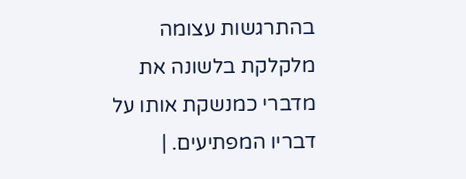בהתרגשות עצומה מלקלקת בלשונה את מדברי כמנשקת אותו על דבריו המפתיעים. |